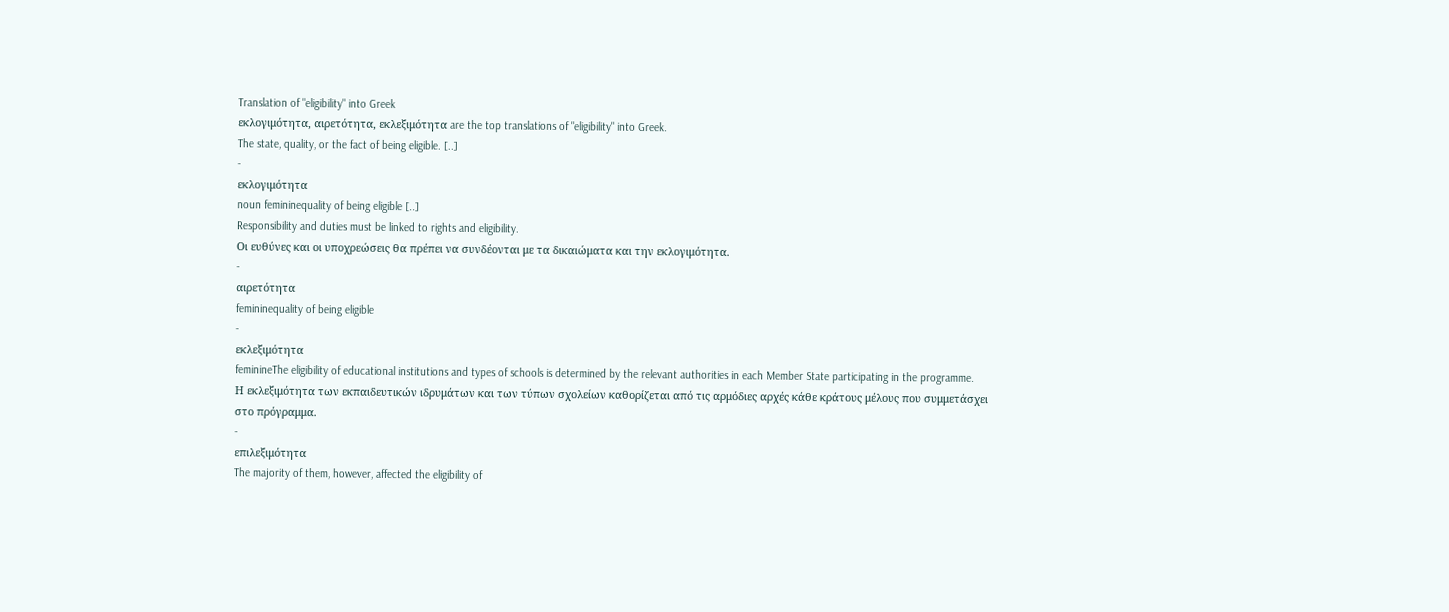Translation of "eligibility" into Greek
εκλογιμότητα, αιρετότητα, εκλεξιμότητα are the top translations of "eligibility" into Greek.
The state, quality, or the fact of being eligible. [..]
-
εκλογιμότητα
noun femininequality of being eligible [..]
Responsibility and duties must be linked to rights and eligibility.
Οι ευθύνες και οι υποχρεώσεις θα πρέπει να συνδέονται με τα δικαιώματα και την εκλογιμότητα.
-
αιρετότητα
femininequality of being eligible
-
εκλεξιμότητα
feminineThe eligibility of educational institutions and types of schools is determined by the relevant authorities in each Member State participating in the programme.
Η εκλεξιμότητα των εκπαιδευτικών ιδρυμάτων και των τύπων σχολείων καθορίζεται από τις αρμόδιες αρχές κάθε κράτους μέλους που συμμετάσχει στο πρόγραμμα.
-
επιλεξιμότητα
The majority of them, however, affected the eligibility of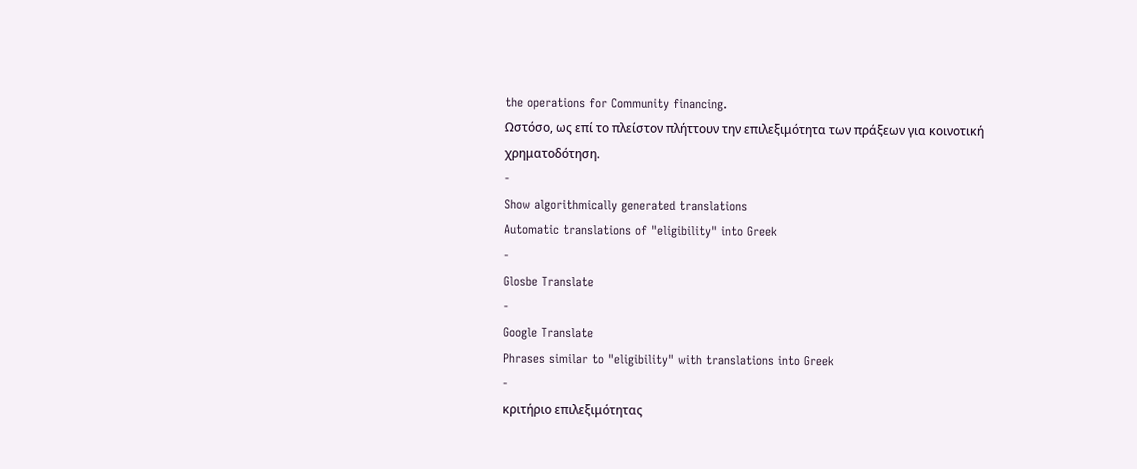the operations for Community financing.
Ωστόσο, ως επί το πλείστον πλήττουν την επιλεξιμότητα των πράξεων για κοινοτική χρηματοδότηση.
-
Show algorithmically generated translations
Automatic translations of "eligibility" into Greek
-
Glosbe Translate
-
Google Translate
Phrases similar to "eligibility" with translations into Greek
-
κριτήριο επιλεξιμότητας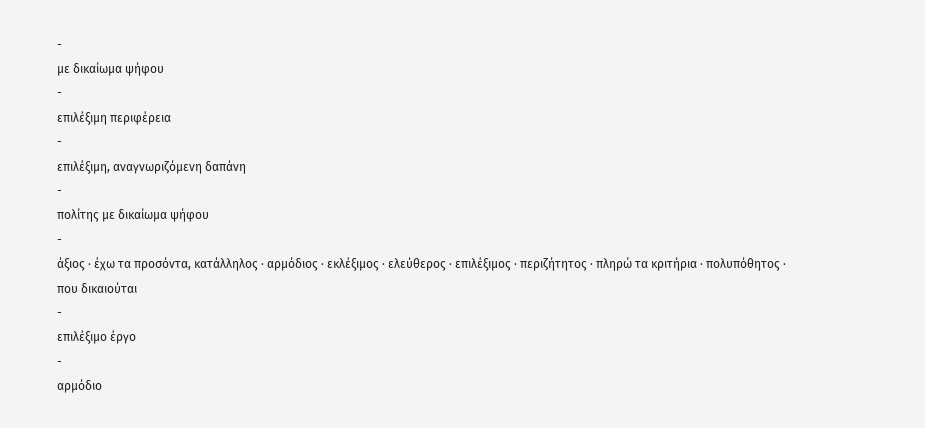-
με δικαίωμα ψήφου
-
επιλέξιμη περιφέρεια
-
επιλέξιμη, αναγνωριζόμενη δαπάνη
-
πολίτης με δικαίωμα ψήφου
-
άξιος · έχω τα προσόντα, κατάλληλος · αρμόδιος · εκλέξιμος · ελεύθερος · επιλέξιμος · περιζήτητος · πληρώ τα κριτήρια · πολυπόθητος · που δικαιούται
-
επιλέξιμο έργο
-
αρμόδιο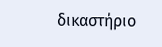δικαστήριο